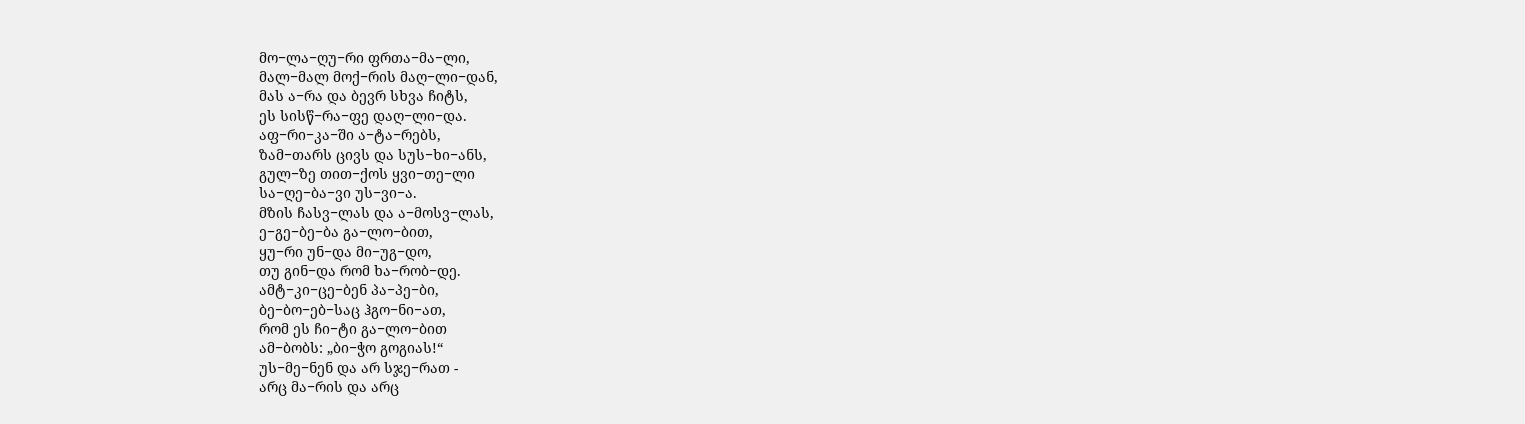მო−ლა−ღუ−რი ფრთა−მა−ლი,
მალ−მალ მოქ−რის მაღ−ლი−დან,
მას ა−რა და ბევრ სხვა ჩიტს,
ეს სისწ−რა−ფე დაღ−ლი−და.
აფ−რი−კა−ში ა−ტა−რებს,
ზამ−თარს ცივს და სუს−ხი−ანს,
გულ−ზე თით−ქოს ყვი−თე−ლი
სა−ღე−ბა−ვი უს−ვი−ა.
მზის ჩასვ−ლას და ა−მოსვ−ლას,
ე−გე−ბე−ბა გა−ლო−ბით,
ყუ−რი უნ−და მი−უგ−დო,
თუ გინ−და რომ ხა−რობ−დე.
ამტ−კი−ცე−ბენ პა−პე−ბი,
ბე−ბო−ებ−საც ჰგო−ნი−ათ,
რომ ეს ჩი−ტი გა−ლო−ბით
ამ−ბობს: „ბი−ჭო გოგიას!“
უს−მე−ნენ და არ სჯე−რათ -
არც მა−რის და არც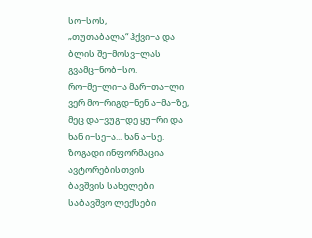სო−სოს,
„თუთაბალა“ ჰქვი−ა და
ბლის შე−მოსვ−ლას გვამც−ნობ−სო.
რო−მე−ლი−ა მარ−თა−ლი
ვერ მო−რიგდ−ნენ ა−მა−ზე,
მეც და−ვუგ−დე ყუ−რი და
ხან ი−სე−ა... ხან ა−სე.
ზოგადი ინფორმაცია
ავტორებისთვის
ბავშვის სახელები
საბავშვო ლექსები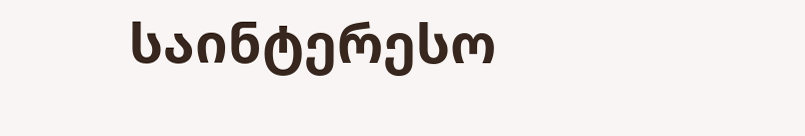საინტერესო